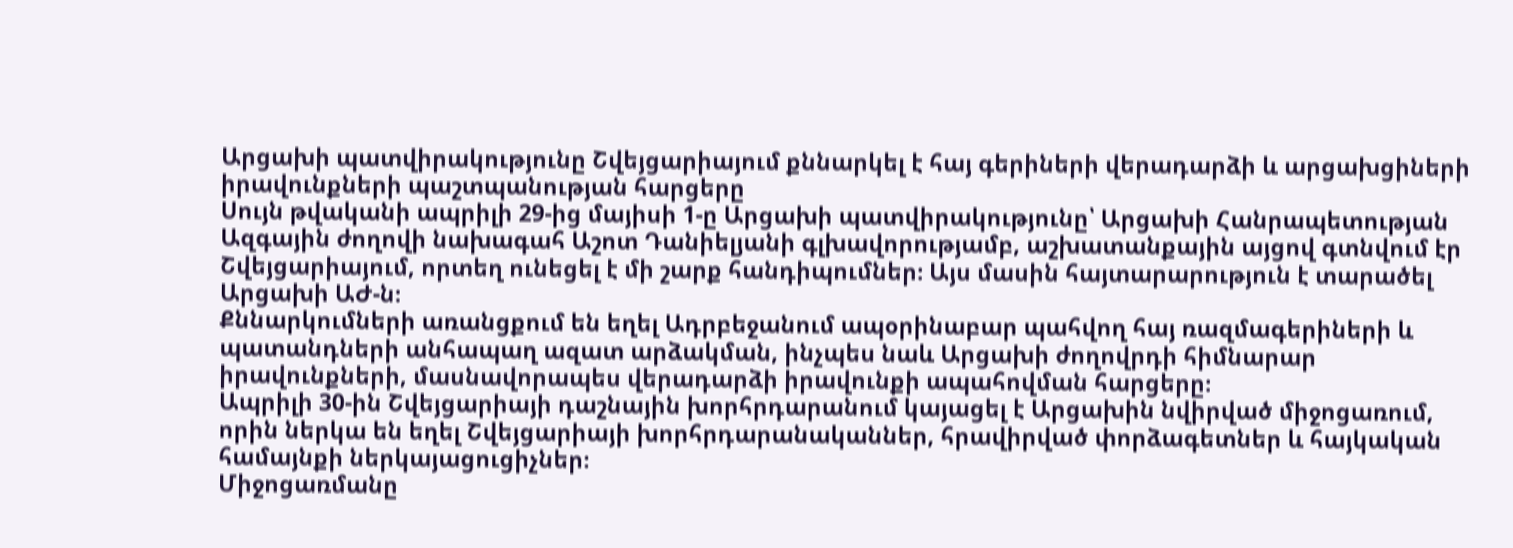Արցախի պատվիրակությունը Շվեյցարիայում քննարկել է հայ գերիների վերադարձի և արցախցիների իրավունքների պաշտպանության հարցերը
Սույն թվականի ապրիլի 29-ից մայիսի 1-ը Արցախի պատվիրակությունը՝ Արցախի Հանրապետության Ազգային ժողովի նախագահ Աշոտ Դանիելյանի գլխավորությամբ, աշխատանքային այցով գտնվում էր Շվեյցարիայում, որտեղ ունեցել է մի շարք հանդիպումներ։ Այս մասին հայտարարություն է տարածել Արցախի ԱԺ-ն։
Քննարկումների առանցքում են եղել Ադրբեջանում ապօրինաբար պահվող հայ ռազմագերիների և պատանդների անհապաղ ազատ արձակման, ինչպես նաև Արցախի ժողովրդի հիմնարար իրավունքների, մասնավորապես վերադարձի իրավունքի ապահովման հարցերը։
Ապրիլի 30-ին Շվեյցարիայի դաշնային խորհրդարանում կայացել է Արցախին նվիրված միջոցառում, որին ներկա են եղել Շվեյցարիայի խորհրդարանականներ, հրավիրված փորձագետներ և հայկական համայնքի ներկայացուցիչներ։
Միջոցառմանը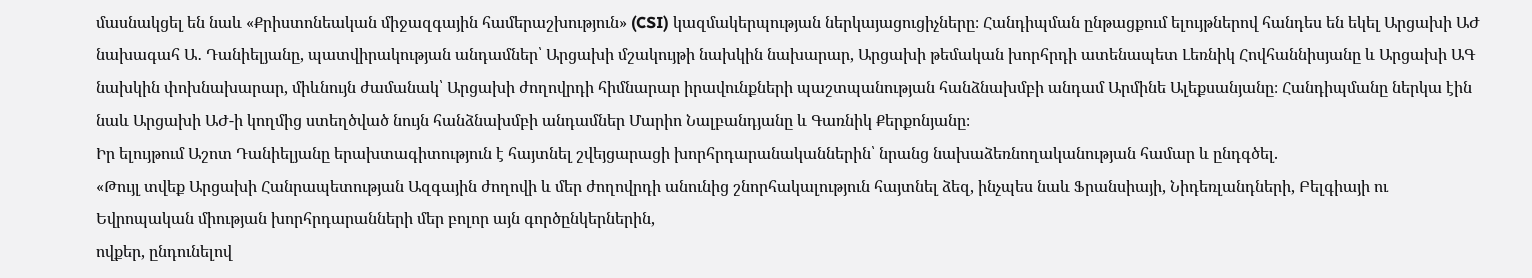մասնակցել են նաև «Քրիստոնեական միջազգային համերաշխություն» (CSI) կազմակերպության ներկայացուցիչները։ Հանդիպման ընթացքում ելույթներով հանդես են եկել Արցախի ԱԺ նախագահ Ա․ Դանիելյանը, պատվիրակության անդամներ՝ Արցախի մշակույթի նախկին նախարար, Արցախի թեմական խորհրդի ատենապետ Լեռնիկ Հովհաննիսյանը և Արցախի ԱԳ նախկին փոխնախարար, միևնույն ժամանակ՝ Արցախի ժողովրդի հիմնարար իրավունքների պաշտպանության հանձնախմբի անդամ Արմինե Ալեքսանյանը։ Հանդիպմանը ներկա էին նաև Արցախի ԱԺ-ի կողմից ստեղծված նույն հանձնախմբի անդամներ Մարիո Նալբանդյանը և Գառնիկ Քերքոնյանը։
Իր ելույթում Աշոտ Դանիելյանը երախտագիտություն է հայտնել շվեյցարացի խորհրդարանականներին՝ նրանց նախաձեռնողականության համար և ընդգծել.
«Թույլ տվեք Արցախի Հանրապետության Ազգային ժողովի և մեր ժողովրդի անունից շնորհակալություն հայտնել ձեզ, ինչպես նաև Ֆրանսիայի, Նիդեռլանդների, Բելգիայի ու Եվրոպական միության խորհրդարանների մեր բոլոր այն գործընկերներին,
ովքեր, ընդունելով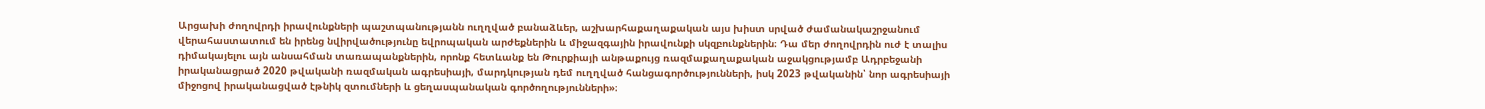Արցախի ժողովրդի իրավունքների պաշտպանությանն ուղղված բանաձևեր, աշխարհաքաղաքական այս խիստ սրված ժամանակաշրջանում վերահաստատում են իրենց նվիրվածությունը եվրոպական արժեքներին և միջազգային իրավունքի սկզբունքներին։ Դա մեր ժողովրդին ուժ է տալիս դիմակայելու այն անսահման տառապանքներին, որոնք հետևանք են Թուրքիայի անթաքույց ռազմաքաղաքական աջակցությամբ Ադրբեջանի իրականացրած 2020 թվականի ռազմական ագրեսիայի, մարդկության դեմ ուղղված հանցագործությունների, իսկ 2023 թվականին՝ նոր ագրեսիայի միջոցով իրականացված էթնիկ զտումների և ցեղասպանական գործողությունների»։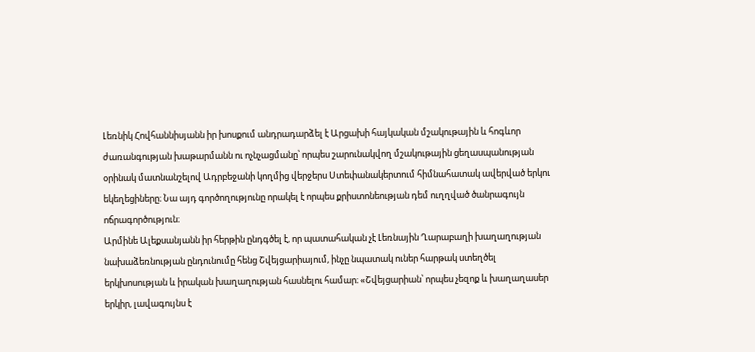Լեռնիկ Հովհաննիսյանն իր խոսքում անդրադարձել է Արցախի հայկական մշակութային և հոգևոր ժառանգության խաթարմանն ու ոչնչացմանը՝ որպես շարունակվող մշակութային ցեղասպանության օրինակ մատնանշելով Ադրբեջանի կողմից վերջերս Ստեփանակերտում հիմնահատակ ավերված երկու եկեղեցիները։ Նա այդ գործողությունը որակել է որպես քրիստոնեության դեմ ուղղված ծանրագույն ոճրագործություն։
Արմինե Ալեքսանյանն իր հերթին ընդգծել է, որ պատահական չէ Լեռնային Ղարաբաղի խաղաղության նախաձեռնության ընդունումը հենց Շվեյցարիայում, ինչը նպատակ ուներ հարթակ ստեղծել երկխոսության և իրական խաղաղության հասնելու համար։ «Շվեյցարիան՝ որպես չեզոք և խաղաղասեր երկիր, լավագույնս է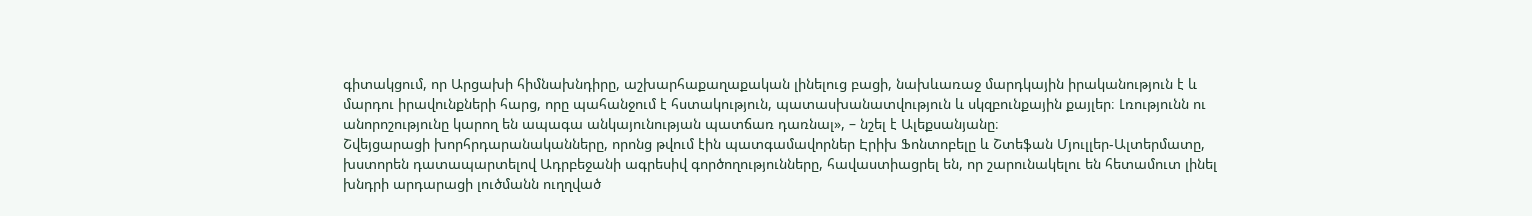գիտակցում, որ Արցախի հիմնախնդիրը, աշխարհաքաղաքական լինելուց բացի, նախևառաջ մարդկային իրականություն է և մարդու իրավունքների հարց, որը պահանջում է հստակություն, պատասխանատվություն և սկզբունքային քայլեր։ Լռությունն ու անորոշությունը կարող են ապագա անկայունության պատճառ դառնալ», – նշել է Ալեքսանյանը։
Շվեյցարացի խորհրդարանականները, որոնց թվում էին պատգամավորներ Էրիխ Ֆոնտոբելը և Շտեֆան Մյուլլեր-Ալտերմատը, խստորեն դատապարտելով Ադրբեջանի ագրեսիվ գործողությունները, հավաստիացրել են, որ շարունակելու են հետամուտ լինել խնդրի արդարացի լուծմանն ուղղված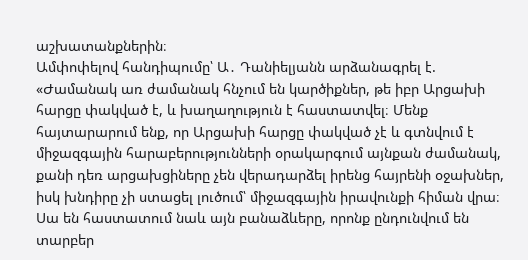աշխատանքներին։
Ամփոփելով հանդիպումը՝ Ա․ Դանիելյանն արձանագրել է.
«Ժամանակ առ ժամանակ հնչում են կարծիքներ, թե իբր Արցախի հարցը փակված է, և խաղաղություն է հաստատվել։ Մենք հայտարարում ենք, որ Արցախի հարցը փակված չէ և գտնվում է միջազգային հարաբերությունների օրակարգում այնքան ժամանակ, քանի դեռ արցախցիները չեն վերադարձել իրենց հայրենի օջախներ, իսկ խնդիրը չի ստացել լուծում՝ միջազգային իրավունքի հիման վրա։ Սա են հաստատում նաև այն բանաձևերը, որոնք ընդունվում են տարբեր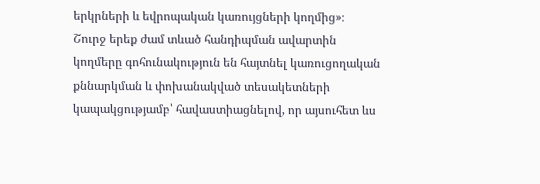երկրների և եվրոպական կառույցների կողմից»։
Շուրջ երեք ժամ տևած հանդիպման ավարտին կողմերը գոհունակություն են հայտնել կառուցողական քննարկման և փոխանակված տեսակետների կապակցությամբ՝ հավաստիացնելով, որ այսուհետ ևս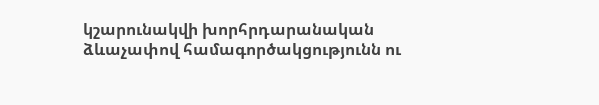կշարունակվի խորհրդարանական ձևաչափով համագործակցությունն ու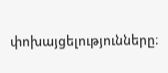փոխայցելությունները։